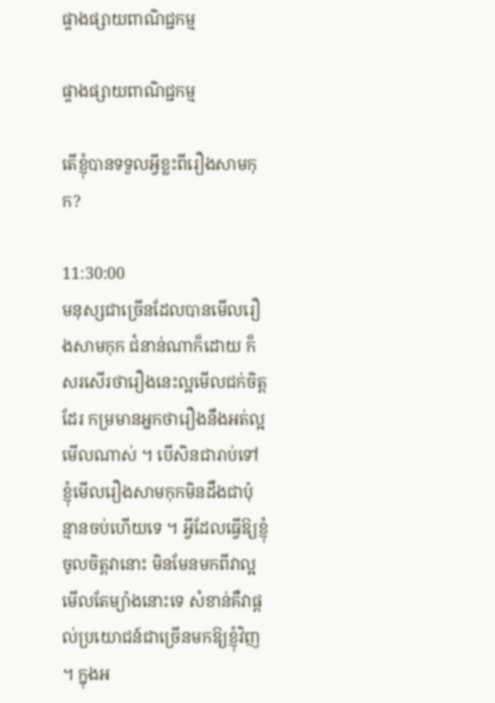ផ្ទាងផ្សាយពាណិជ្ជកម្ម

ផ្ទាងផ្សាយពាណិជ្ជកម្ម

តើខ្ញុំបានទទួលអ្វីខ្លះពីរឿងសាមកុក?

11:30:00
មនុស្សជាច្រើនដែលបានមើលរឿងសាមកុក ជំនាន់ណាក៏ដោយ ក៏សរសើរថារឿងនេះល្អមើលជក់ចិត្តដែរ កម្រមានអ្នកថារឿងនឹងអត់ល្អមើលណាស់ ។ បើសិនជារាប់ទៅ ខ្ញុំមើលរឿងសាមកុកមិនដឹងជាប៉ុន្មានចប់ហើយទេ ។ អ្វីដែលធ្វើឱ្យខ្ញុំចូលចិត្តវានោះ មិនមែនមកពីវាល្អមើលតែម្យ៉ាងនោះទេ សំខាន់គឺវាផ្ដល់ប្រយោជន៍ជាច្រើនមកឱ្យខ្ញុំវិញ ។ ក្នុងអ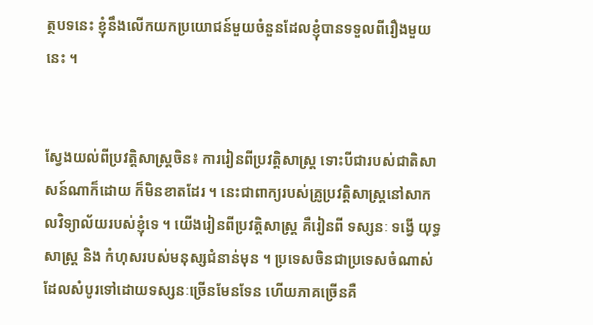ត្ថបទនេះ ខ្ញុំនឹងលើកយកប្រយោជន៍មួយចំនួនដែលខ្ញុំបានទទួលពីរឿងមួយនេះ ។


ស្វែងយល់ពីប្រវត្តិសាស្ត្រចិន៖ ការរៀនពីប្រវត្តិសាស្ត្រ ទោះបីជារបស់ជាតិសាសន៍ណាក៏ដោយ ក៏មិនខាតដែរ ។ នេះជាពាក្យរបស់គ្រូប្រវត្តិសាស្ត្រនៅសាកលវិទ្យាល័យរបស់ខ្ញុំទេ ។ យើងរៀនពីប្រវត្តិសាស្ត្រ គឺរៀនពី ទស្សនៈ ទង្វើ យុទ្ធសាស្ត្រ និង កំហុសរបស់មនុស្សជំនាន់មុន ។ ប្រទេសចិនជាប្រទេសចំណាស់ដែលសំបូរទៅដោយទស្សនៈច្រើនមែនទែន ហើយភាគច្រើនគឺ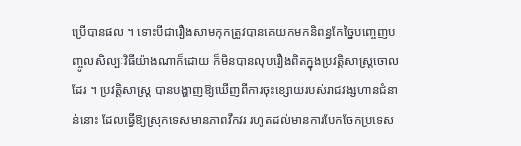ប្រើបានផល ។ ទោះបីជារឿងសាមកុកត្រូវបានគេយកមកនិពន្ធកែច្នៃបញ្ចេញបញ្ចូលសិល្បៈវិធីយ៉ាងណាក៏ដោយ ក៏មិនបានលុបរឿងពិតក្នុងប្រវត្តិសាស្ត្រចោលដែរ ។ ប្រវត្តិសាស្ត្រ បានបង្ហាញឱ្យឃើញពីការចុះខ្សោយរបស់រាជវង្សហានជំនាន់នោះ ដែលធ្វើឱ្យស្រុកទេសមានភាពវឹកវរ រហូតដល់មានការបែកចែកប្រទេស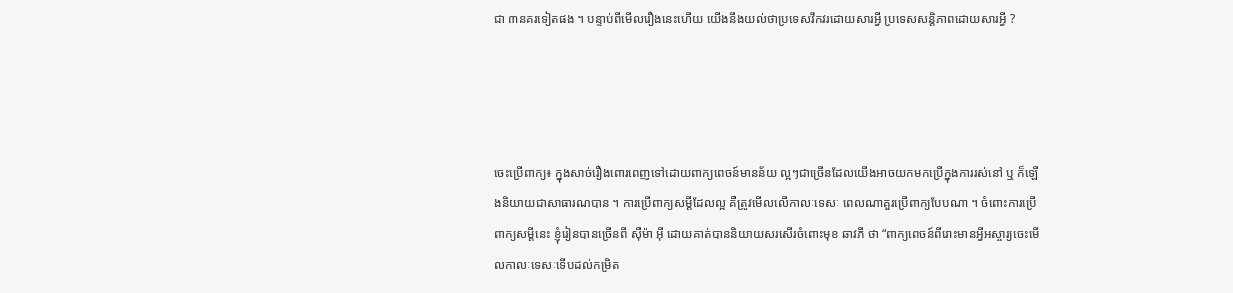ជា ៣នគរទៀតផង ។ បន្ទាប់ពីមើលរឿងនេះហើយ យើងនឹងយល់ថាប្រទេសវឹកវរដោយសារអ្វី ប្រទេសសន្តិភាពដោយសារអ្វី ?




ចេះប្រើពាក្យ៖ ក្នុងសាច់រឿងពោរពេញទៅដោយពាក្យពេចន៍មានន័យ ល្អៗជាច្រើនដែលយើងអាចយកមកប្រើក្នុងការរស់នៅ ឬ ក៏ឡើងនិយាយជាសាធារណបាន ។ ការប្រើពាក្យសម្ដីដែលល្អ គឺត្រូវមើលលើកាលៈទេសៈ ពេលណាគួរប្រើពាក្យបែបណា ។ ចំពោះការប្រើពាក្យសម្ដីនេះ ខ្ញុំរៀនបានច្រើនពី ស៊ឺម៉ា អ៊ី ដោយគាត់បាននិយាយសរសើរចំពោះមុខ ឆាវភី ថា “ពាក្យពេចន៍ពីរោះមានអ្វីអស្ចារ្យចេះមើលកាលៈទេសៈទើបដល់កម្រិត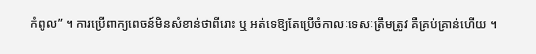កំពូល” ។ ការប្រើពាក្យពេចន៍មិនសំខាន់ថាពីរោះ ឬ អត់ទេឱ្យតែប្រើចំកាលៈទេសៈត្រឹមត្រូវ គឺគ្រប់គ្រាន់ហើយ ។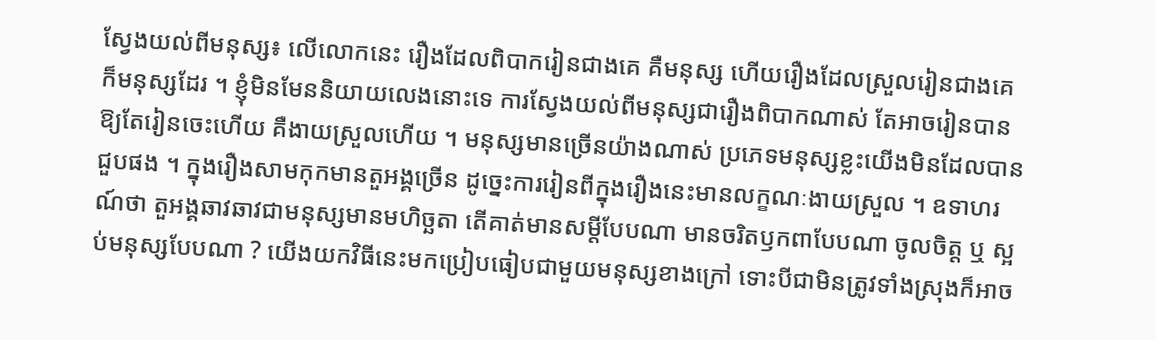ស្វែងយល់ពីមនុស្ស៖ លើលោកនេះ រឿងដែលពិបាករៀនជាងគេ គឺមនុស្ស ហើយរឿងដែលស្រួលរៀនជាងគេ ក៏មនុស្សដែរ ។ ខ្ញុំមិនមែននិយាយលេងនោះទេ ការស្វែងយល់ពីមនុស្សជារឿងពិបាកណាស់ តែអាចរៀនបាន ឱ្យតែរៀនចេះហើយ គឺងាយស្រួលហើយ ។ មនុស្សមានច្រើនយ៉ាងណាស់ ប្រភេទមនុស្សខ្លះយើងមិនដែលបានជួបផង ។ ក្នុងរឿងសាមកុកមានតួអង្គច្រើន ដូច្នេះការរៀនពីក្នុងរឿងនេះមានលក្ខណៈងាយស្រួល ។ ឧទាហរណ៍ថា តួអង្គឆាវឆាវជាមនុស្សមានមហិច្ឆតា តើគាត់មានសម្ដីបែបណា មានចរិតឫកពាបែបណា ចូលចិត្ត ឬ ស្អប់មនុស្សបែបណា ? យើងយកវិធីនេះមកប្រៀបធៀបជាមួយមនុស្សខាងក្រៅ ទោះបីជាមិនត្រូវទាំងស្រុងក៏អាច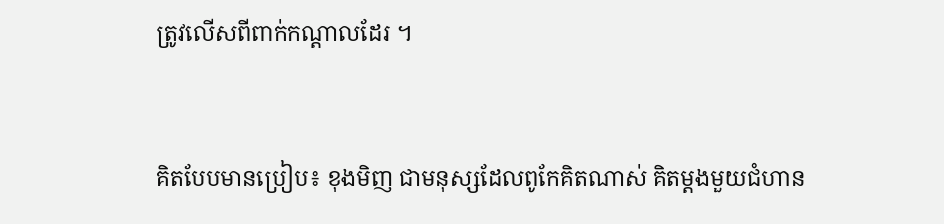ត្រូវលើសពីពាក់កណ្ដាលដែរ ។


គិតបែបមានប្រៀប៖ ខុងមិញ ជាមនុស្សដែលពូកែគិតណាស់ គិតម្ដងមួយជំហាន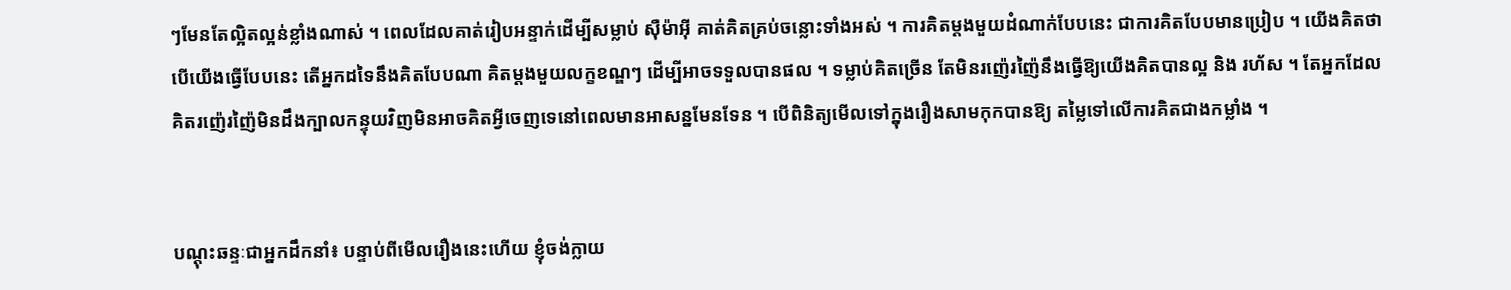ៗមែនតែល្អិតល្អន់ខ្លាំងណាស់ ។ ពេលដែលគាត់រៀបអន្ទាក់ដើម្បីសម្លាប់ ស៊ឺម៉ាអ៊ី គាត់គិតគ្រប់ចន្លោះទាំងអស់ ។ ការគិតម្ដងមួយដំណាក់បែបនេះ ជាការគិតបែបមានប្រៀប ។ យើងគិតថាបើយើងធ្វើបែបនេះ តើអ្នកដទៃនឹងគិតបែបណា គិតម្ដងមួយលក្ខខណ្ឌៗ ដើម្បីអាចទទួលបានផល ។ ទម្លាប់គិតច្រើន តែមិនរញ៉េរញ៉ៃនឹងធ្វើឱ្យយើងគិតបានល្អ និង រហ័ស ។ តែអ្នកដែលគិតរញ៉េរញ៉ៃមិនដឹងក្បាលកន្ទុយវិញមិនអាចគិតអ្វីចេញទេនៅពេលមានអាសន្នមែនទែន ។ បើពិនិត្យមើលទៅក្នុងរឿងសាមកុកបានឱ្យ តម្លៃទៅលើការគិតជាងកម្លាំង ។


បណ្ដុះឆន្ទៈជាអ្នកដឹកនាំ៖ បន្ទាប់ពីមើលរឿងនេះហើយ ខ្ញុំចង់ក្លាយ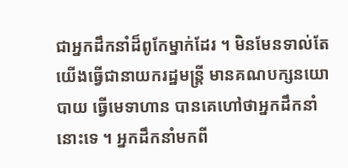ជាអ្នកដឹកនាំដ៏ពូកែម្នាក់ដែរ ។ មិនមែនទាល់តែយើងធ្វើជានាយករដ្ឋមន្ត្រី មានគណបក្សនយោបាយ ធ្វើមេទាហាន បានគេហៅថាអ្នកដឹកនាំនោះទេ ។ អ្នកដឹកនាំមកពី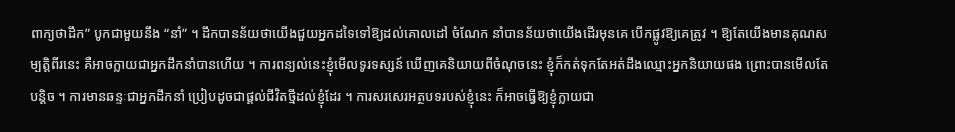ពាក្យថាដឹក” បូកជាមួយនឹង “នាំ” ។ ដឹកបានន័យថាយើងជួយអ្នកដទៃទៅឱ្យដល់គោលដៅ ចំណែក នាំបានន័យថាយើងដើរមុនគេ បើកផ្លូវឱ្យគេត្រូវ ។ ឱ្យតែយើងមានគុណសម្បត្តិពីរនេះ គឺអាចក្លាយជាអ្នកដឹកនាំបានហើយ ។ ការពន្យល់នេះខ្ញុំមើលទូរទស្សន៍ ឃើញគេនិយាយពីចំណុចនេះ ខ្ញុំក៏កត់ទុកតែអត់ដឹងឈ្មោះអ្នកនិយាយផង ព្រោះបានមើលតែបន្តិច ។ ការមានឆន្ទៈជាអ្នកដឹកនាំ ប្រៀបដូចជាផ្ដល់ជីវិតថ្មីដល់ខ្ញុំដែរ ។ ការសរសេរអត្ថបទរបស់ខ្ញុំនេះ ក៏អាចធ្វើឱ្យខ្ញុំក្លាយជា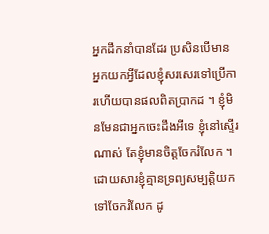អ្នកដឹកនាំបានដែរ ប្រសិនបើមានអ្នកយកអ្វីដែលខ្ញុំសរសេរទៅប្រើការហើយបានផលពិតប្រាកដ ។ ខ្ញុំមិនមែនជាអ្នកចេះដឹងអីទេ ខ្ញុំនៅស្ទើរណាស់ តែខ្ញុំមានចិត្តចែករំលែក ។ ដោយសារខ្ញុំគ្មានទ្រព្យសម្បត្តិយកទៅចែករំលែក ដូ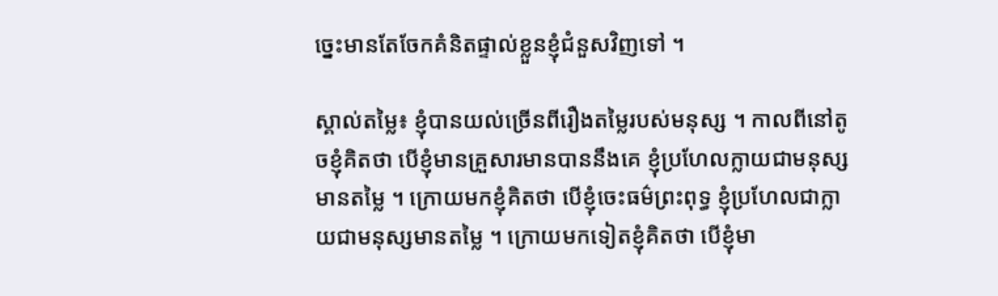ច្នេះមានតែចែកគំនិតផ្ទាល់ខ្លួនខ្ញុំជំនួសវិញទៅ ។

ស្គាល់តម្លៃ៖ ខ្ញុំបានយល់ច្រើនពីរឿងតម្លៃរបស់មនុស្ស ។ កាលពីនៅតូចខ្ញុំគិតថា បើខ្ញុំមានគ្រួសារមានបាននឹងគេ ខ្ញុំប្រហែលក្លាយជាមនុស្សមានតម្លៃ ។ ក្រោយមកខ្ញុំគិតថា បើខ្ញុំចេះធម៌ព្រះពុទ្ធ ខ្ញុំប្រហែលជាក្លាយជាមនុស្សមានតម្លៃ ។ ក្រោយមកទៀតខ្ញុំគិតថា បើខ្ញុំមា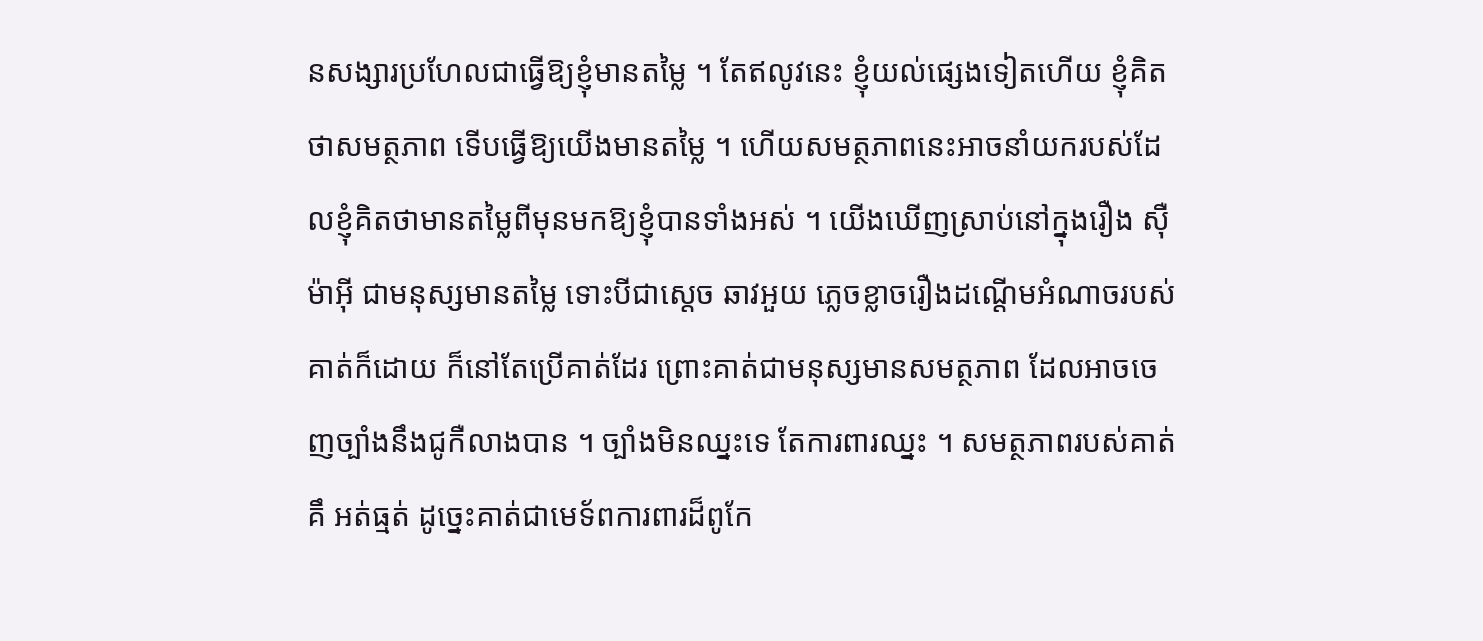នសង្សារប្រហែលជាធ្វើឱ្យខ្ញុំមានតម្លៃ ។ តែឥលូវនេះ ខ្ញុំយល់ផ្សេងទៀតហើយ ខ្ញុំគិតថាសមត្ថភាព ទើបធ្វើឱ្យយើងមានតម្លៃ ។ ហើយសមត្ថភាពនេះអាចនាំយករបស់ដែលខ្ញុំគិតថាមានតម្លៃពីមុនមកឱ្យខ្ញុំបានទាំងអស់ ។ យើងឃើញស្រាប់នៅក្នុងរឿង ស៊ឺម៉ាអ៊ី ជាមនុស្សមានតម្លៃ ទោះបីជាស្ដេច ឆាវអួយ ភ្លេចខ្លាចរឿងដណ្ដើមអំណាចរបស់គាត់ក៏ដោយ ក៏នៅតែប្រើគាត់ដែរ ព្រោះគាត់ជាមនុស្សមានសមត្ថភាព ដែលអាចចេញច្បាំងនឹងជូកឺលាងបាន ។ ច្បាំងមិនឈ្នះទេ តែការពារឈ្នះ ។ សមត្ថភាពរបស់គាត់គឹ អត់ធ្មត់ ដូច្នេះគាត់ជាមេទ័ពការពារដ៏ពូកែ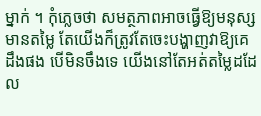ម្នាក់ ។ កុំភ្លេចថា សមត្ថភាពអាចធ្វើឱ្យមនុស្សមានតម្លៃ តែយើងក៏ត្រូវតែចេះបង្ហាញវាឱ្យគេដឹងផង បើមិនចឹងទេ យើងនៅតែអត់តម្លៃដដែល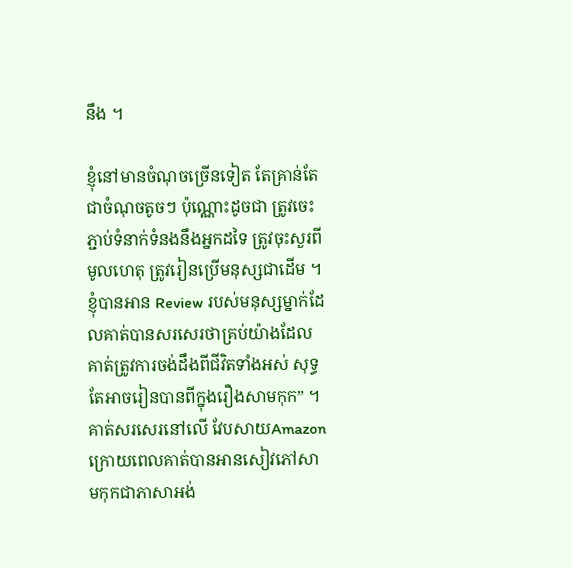នឹង ។

ខ្ញុំនៅមានចំណុចច្រើនទៀត តែគ្រាន់តែជាចំណុចតូចៗ ប៉ុណ្ណោះដូចជា ត្រូវចេះភ្ជាប់ទំនាក់ទំនងនឹងអ្នកដទៃ ត្រូវចុះសួរពីមូលហេតុ ត្រូវរៀនប្រើមនុស្សជាដើម ។ ខ្ញុំបានអាន Review របស់មនុស្សម្នាក់ដែលគាត់បានសរសេរថាគ្រប់យ៉ាងដែលគាត់ត្រូវការចង់ដឹងពីជីវិតទាំងអស់ សុទ្ធតែអាចរៀនបានពីក្នុងរឿងសាមកុក” ។ គាត់សរសេរនៅលើ វែបសាយAmazon ក្រោយពេលគាត់បានអានសៀវភៅសាមកុកជាភាសាអង់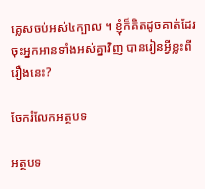គ្លេសចប់អស់៤ក្បាល ។ ខ្ញុំក៏គិតដូចគាត់ដែរ ចុះអ្នកអានទាំងអស់គ្នាវិញ បានរៀនអ្វីខ្លះពីរឿងនេះ?

ចែករំលែកអត្ថបទ

អត្ថបទ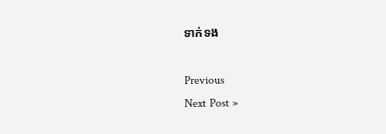ទាក់ទង

Previous
Next Post »